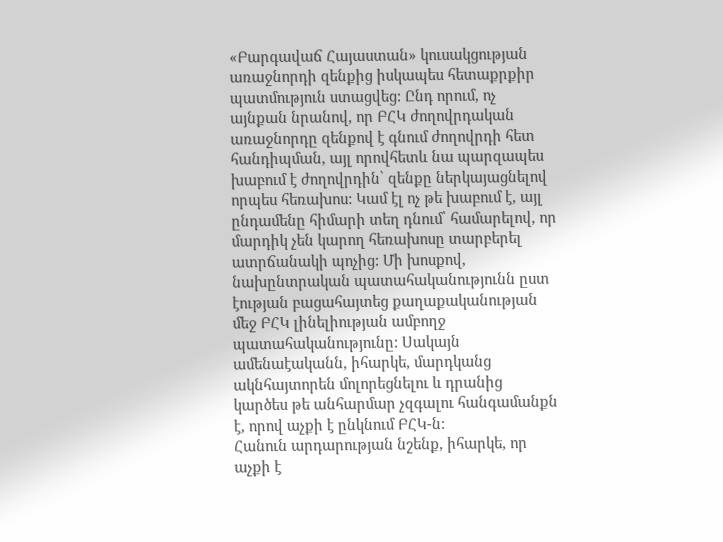«Բարգավաճ Հայաստան» կուսակցության առաջնորդի զենքից իսկապես հետաքրքիր պատմություն ստացվեց: Ընդ որում, ոչ այնքան նրանով, որ ԲՀԿ ժողովրդական առաջնորդը զենքով է գնում ժողովրդի հետ հանդիպման, այլ որովհետև նա պարզապես խաբում է ժողովրդին՝ զենքը ներկայացնելով որպես հեռախոս: Կամ էլ ոչ թե խաբում է, այլ ընդամենը հիմարի տեղ դնում՝ համարելով, որ մարդիկ չեն կարող հեռախոսը տարբերել ատրճանակի պոչից: Մի խոսքով, նախընտրական պատահականությունն ըստ էության բացահայտեց քաղաքականության մեջ ԲՀԿ լինելիության ամբողջ պատահականությունը: Սակայն ամենաէականն, իհարկե, մարդկանց ակնհայտորեն մոլորեցնելու և դրանից կարծես թե անհարմար չզգալու հանգամանքն է, որով աչքի է ընկնում ԲՀԿ-ն:
Հանուն արդարության նշենք, իհարկե, որ աչքի է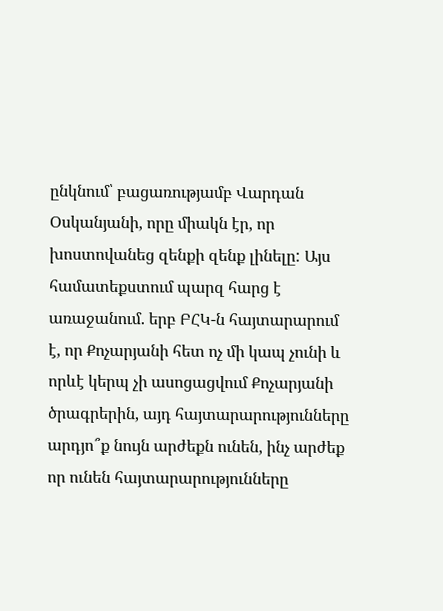ընկնում՝ բացառությամբ Վարդան Օսկանյանի, որը միակն էր, որ խոստովանեց զենքի զենք լինելը: Այս համատեքստում պարզ հարց է առաջանում. երբ ԲՀԿ-ն հայտարարում է, որ Քոչարյանի հետ ոչ մի կապ չունի և որևէ կերպ չի ասոցացվում Քոչարյանի ծրագրերին, այդ հայտարարությունները արդյո՞ք նույն արժեքն ունեն, ինչ արժեք որ ունեն հայտարարությունները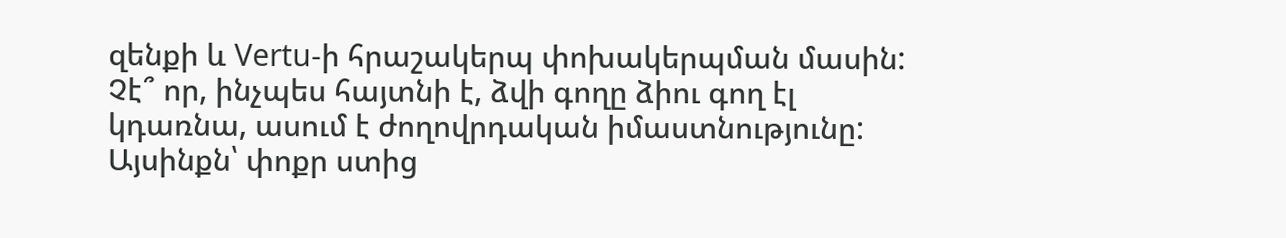զենքի և Vertu-ի հրաշակերպ փոխակերպման մասին: Չէ՞ որ, ինչպես հայտնի է, ձվի գողը ձիու գող էլ կդառնա, ասում է ժողովրդական իմաստնությունը:
Այսինքն՝ փոքր ստից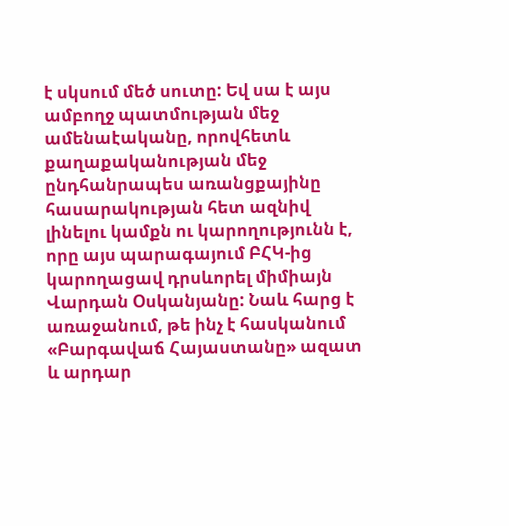է սկսում մեծ սուտը: Եվ սա է այս ամբողջ պատմության մեջ ամենաէականը, որովհետև քաղաքականության մեջ ընդհանրապես առանցքայինը հասարակության հետ ազնիվ լինելու կամքն ու կարողությունն է, որը այս պարագայում ԲՀԿ-ից կարողացավ դրսևորել միմիայն Վարդան Օսկանյանը: Նաև հարց է առաջանում, թե ինչ է հասկանում «Բարգավաճ Հայաստանը» ազատ և արդար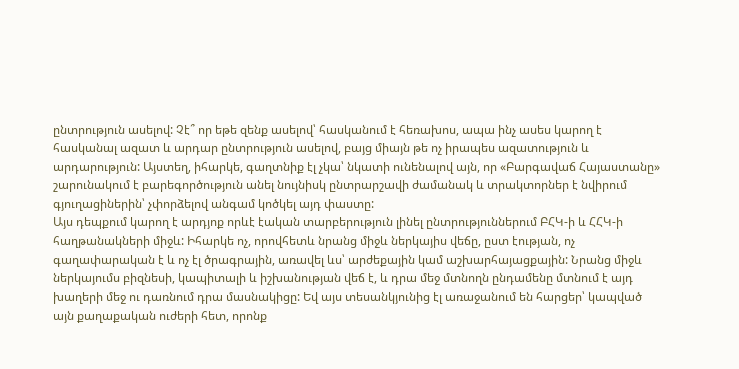ընտրություն ասելով: Չէ՞ որ եթե զենք ասելով՝ հասկանում է հեռախոս, ապա ինչ ասես կարող է հասկանալ ազատ և արդար ընտրություն ասելով, բայց միայն թե ոչ իրապես ազատություն և արդարություն: Այստեղ, իհարկե, գաղտնիք էլ չկա՝ նկատի ունենալով այն, որ «Բարգավաճ Հայաստանը» շարունակում է բարեգործություն անել նույնիսկ ընտրարշավի ժամանակ և տրակտորներ է նվիրում գյուղացիներին՝ չփորձելով անգամ կոծկել այդ փաստը:
Այս դեպքում կարող է արդյոք որևէ էական տարբերություն լինել ընտրություններում ԲՀԿ-ի և ՀՀԿ-ի հաղթանակների միջև: Իհարկե ոչ, որովհետև նրանց միջև ներկայիս վեճը, ըստ էության, ոչ գաղափարական է և ոչ էլ ծրագրային, առավել ևս՝ արժեքային կամ աշխարհայացքային: Նրանց միջև ներկայումս բիզնեսի, կապիտալի և իշխանության վեճ է, և դրա մեջ մտնողն ընդամենը մտնում է այդ խաղերի մեջ ու դառնում դրա մասնակիցը: Եվ այս տեսանկյունից էլ առաջանում են հարցեր՝ կապված այն քաղաքական ուժերի հետ, որոնք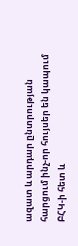ազատ և արդար ընտրության հարցում ինչ-որ հույսեր են կապում ԲՀԿ-ի հետ և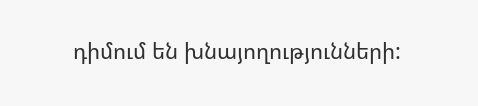դիմում են խնայողությունների: